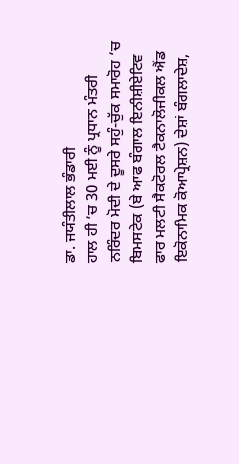ਡਾ. ਜਯੰਤੀਲਾਲ ਭੰਡਾਰੀ
ਹਾਲ ਹੀ ’ਚ 30 ਮਈ ਨੂੰ ਪ੍ਰਧਾਨ ਮੰਤਰੀ ਨਰਿੰਦਰ ਮੋਦੀ ਦੇ ਦੂਸਰੇ ਸਹੁੰ-ਚੁੱਕ ਸਮਾਰੋਹ ’ਚ ਬਿਮਸਟੇਕ (ਬੇ ਆਫ ਬੰਗਾਲ ਇਨੀਸ਼ੀਏਟਿਵ ਫਾਰ ਮਲਟੀ ਸੈਕਟੋਰਲ ਟੈਕਨਾਲੋਜੀਕਲ ਐਂਡ ਇਕੋਨਾਮਿਕ ਕੋਆਪ੍ਰੇਸ਼ਨ) ਦੇਸ਼ਾਂ ਬੰਗਲਾਦੇਸ਼,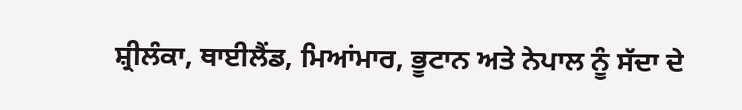ਸ਼੍ਰੀਲੰਕਾ, ਥਾਈਲੈਂਡ, ਮਿਆਂਮਾਰ, ਭੂਟਾਨ ਅਤੇ ਨੇਪਾਲ ਨੂੰ ਸੱਦਾ ਦੇ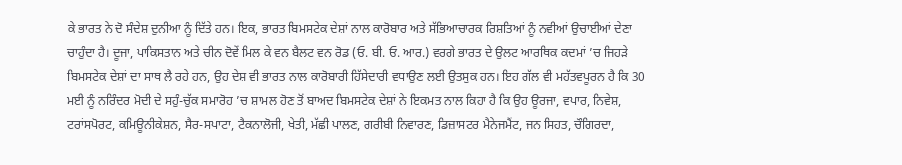ਕੇ ਭਾਰਤ ਨੇ ਦੋ ਸੰਦੇਸ਼ ਦੁਨੀਆ ਨੂੰ ਦਿੱਤੇ ਹਨ। ਇਕ, ਭਾਰਤ ਬਿਮਸਟੇਕ ਦੇਸ਼ਾਂ ਨਾਲ ਕਾਰੋਬਾਰ ਅਤੇ ਸੱਭਿਆਚਾਰਕ ਰਿਸ਼ਤਿਆਂ ਨੂੰ ਨਵੀਆਂ ਉਚਾਈਆਂ ਦੇਣਾ ਚਾਹੁੰਦਾ ਹੈ। ਦੂਜਾ, ਪਾਕਿਸਤਾਨ ਅਤੇ ਚੀਨ ਦੋਵੇਂ ਮਿਲ ਕੇ ਵਨ ਬੈਲਟ ਵਨ ਰੋਡ (ਓ. ਬੀ. ਓ. ਆਰ.) ਵਰਗੇ ਭਾਰਤ ਦੇ ਉਲਟ ਆਰਥਿਕ ਕਦਮਾਂ ’ਚ ਜਿਹੜੇ ਬਿਮਸਟੇਕ ਦੇਸ਼ਾਂ ਦਾ ਸਾਥ ਲੈ ਰਹੇ ਹਨ, ਉਹ ਦੇਸ਼ ਵੀ ਭਾਰਤ ਨਾਲ ਕਾਰੋਬਾਰੀ ਹਿੱਸੇਦਾਰੀ ਵਧਾਉਣ ਲਈ ਉਤਸੁਕ ਹਨ। ਇਹ ਗੱਲ ਵੀ ਮਹੱਤਵਪੂਰਨ ਹੈ ਕਿ 30 ਮਈ ਨੂੰ ਨਰਿੰਦਰ ਮੋਦੀ ਦੇ ਸਹੁੰ-ਚੁੱਕ ਸਮਾਰੋਹ ’ਚ ਸ਼ਾਮਲ ਹੋਣ ਤੋਂ ਬਾਅਦ ਬਿਮਸਟੇਕ ਦੇਸ਼ਾਂ ਨੇ ਇਕਮਤ ਨਾਲ ਕਿਹਾ ਹੈ ਕਿ ਉਹ ਊਰਜਾ, ਵਪਾਰ, ਨਿਵੇਸ਼, ਟਰਾਂਸਪੋਰਟ, ਕਮਿਊਨੀਕੇਸ਼ਨ, ਸੈਰ-ਸਪਾਟਾ, ਟੈਕਨਾਲੋਜੀ, ਖੇਤੀ, ਮੱਛੀ ਪਾਲਣ, ਗਰੀਬੀ ਨਿਵਾਰਣ, ਡਿਜ਼ਾਸਟਰ ਮੈਨੇਜਮੈਂਟ, ਜਨ ਸਿਹਤ, ਚੌਗਿਰਦਾ,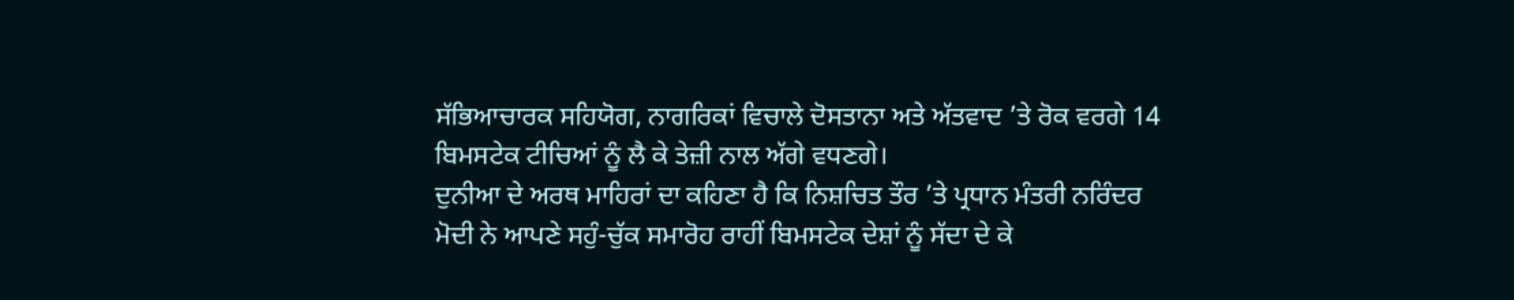ਸੱਭਿਆਚਾਰਕ ਸਹਿਯੋਗ, ਨਾਗਰਿਕਾਂ ਵਿਚਾਲੇ ਦੋਸਤਾਨਾ ਅਤੇ ਅੱਤਵਾਦ ’ਤੇ ਰੋਕ ਵਰਗੇ 14 ਬਿਮਸਟੇਕ ਟੀਚਿਆਂ ਨੂੰ ਲੈ ਕੇ ਤੇਜ਼ੀ ਨਾਲ ਅੱਗੇ ਵਧਣਗੇ।
ਦੁਨੀਆ ਦੇ ਅਰਥ ਮਾਹਿਰਾਂ ਦਾ ਕਹਿਣਾ ਹੈ ਕਿ ਨਿਸ਼ਚਿਤ ਤੌਰ ’ਤੇ ਪ੍ਰਧਾਨ ਮੰਤਰੀ ਨਰਿੰਦਰ ਮੋਦੀ ਨੇ ਆਪਣੇ ਸਹੁੰ-ਚੁੱਕ ਸਮਾਰੋਹ ਰਾਹੀਂ ਬਿਮਸਟੇਕ ਦੇਸ਼ਾਂ ਨੂੰ ਸੱਦਾ ਦੇ ਕੇ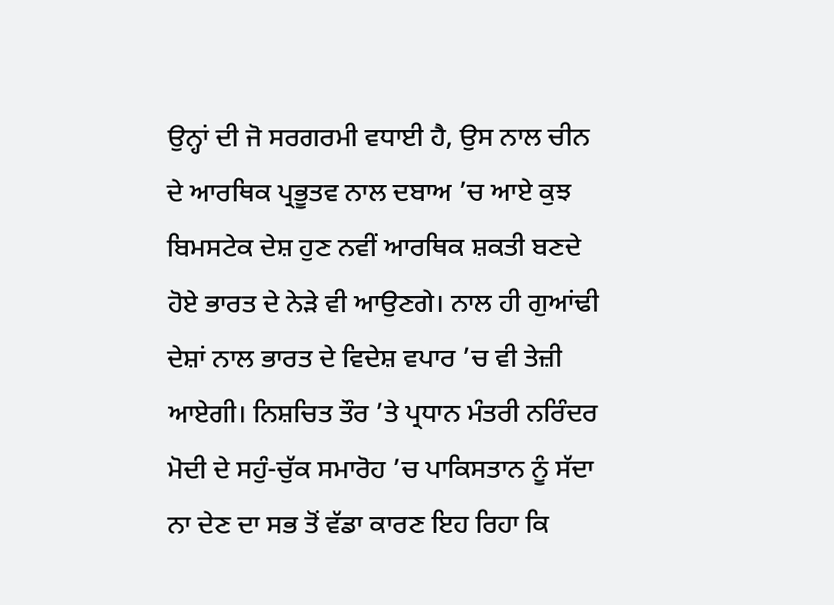ਉਨ੍ਹਾਂ ਦੀ ਜੋ ਸਰਗਰਮੀ ਵਧਾਈ ਹੈ, ਉਸ ਨਾਲ ਚੀਨ ਦੇ ਆਰਥਿਕ ਪ੍ਰਭੂਤਵ ਨਾਲ ਦਬਾਅ ’ਚ ਆਏ ਕੁਝ ਬਿਮਸਟੇਕ ਦੇਸ਼ ਹੁਣ ਨਵੀਂ ਆਰਥਿਕ ਸ਼ਕਤੀ ਬਣਦੇ ਹੋਏ ਭਾਰਤ ਦੇ ਨੇੜੇ ਵੀ ਆਉਣਗੇ। ਨਾਲ ਹੀ ਗੁਆਂਢੀ ਦੇਸ਼ਾਂ ਨਾਲ ਭਾਰਤ ਦੇ ਵਿਦੇਸ਼ ਵਪਾਰ ’ਚ ਵੀ ਤੇਜ਼ੀ ਆਏਗੀ। ਨਿਸ਼ਚਿਤ ਤੌਰ ’ਤੇ ਪ੍ਰਧਾਨ ਮੰਤਰੀ ਨਰਿੰਦਰ ਮੋਦੀ ਦੇ ਸਹੁੰ-ਚੁੱਕ ਸਮਾਰੋਹ ’ਚ ਪਾਕਿਸਤਾਨ ਨੂੰ ਸੱਦਾ ਨਾ ਦੇਣ ਦਾ ਸਭ ਤੋਂ ਵੱਡਾ ਕਾਰਣ ਇਹ ਰਿਹਾ ਕਿ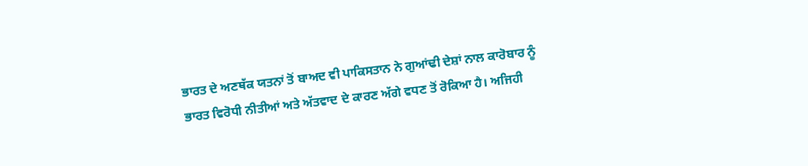ਭਾਰਤ ਦੇ ਅਣਥੱਕ ਯਤਨਾਂ ਤੋਂ ਬਾਅਦ ਵੀ ਪਾਕਿਸਤਾਨ ਨੇ ਗੁਆਂਢੀ ਦੇਸ਼ਾਂ ਨਾਲ ਕਾਰੋਬਾਰ ਨੂੰ ਭਾਰਤ ਵਿਰੋਧੀ ਨੀਤੀਆਂ ਅਤੇ ਅੱਤਵਾਦ ਦੇ ਕਾਰਣ ਅੱਗੇ ਵਧਣ ਤੋਂ ਰੋਕਿਆ ਹੈ। ਅਜਿਹੀ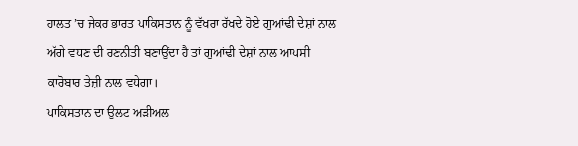ਹਾਲਤ ’ਚ ਜੇਕਰ ਭਾਰਤ ਪਾਕਿਸਤਾਨ ਨੂੰ ਵੱਖਰਾ ਰੱਖਦੇ ਹੋਏ ਗੁਆਂਢੀ ਦੇਸ਼ਾਂ ਨਾਲ ਅੱਗੇ ਵਧਣ ਦੀ ਰਣਨੀਤੀ ਬਣਾਉਂਦਾ ਹੈ ਤਾਂ ਗੁਆਂਢੀ ਦੇਸ਼ਾਂ ਨਾਲ ਆਪਸੀ ਕਾਰੋਬਾਰ ਤੇਜ਼ੀ ਨਾਲ ਵਧੇਗਾ।
ਪਾਕਿਸਤਾਨ ਦਾ ਉਲਟ ਅੜੀਅਲ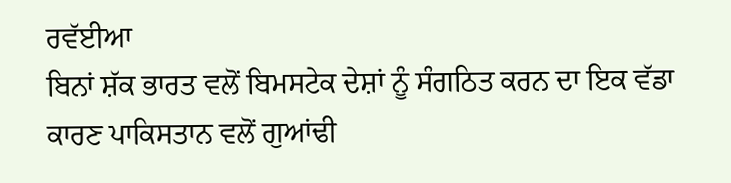ਰਵੱਈਆ
ਬਿਨਾਂ ਸ਼ੱਕ ਭਾਰਤ ਵਲੋਂ ਬਿਮਸਟੇਕ ਦੇਸ਼ਾਂ ਨੂੰ ਸੰਗਠਿਤ ਕਰਨ ਦਾ ਇਕ ਵੱਡਾ ਕਾਰਣ ਪਾਕਿਸਤਾਨ ਵਲੋਂ ਗੁਆਂਢੀ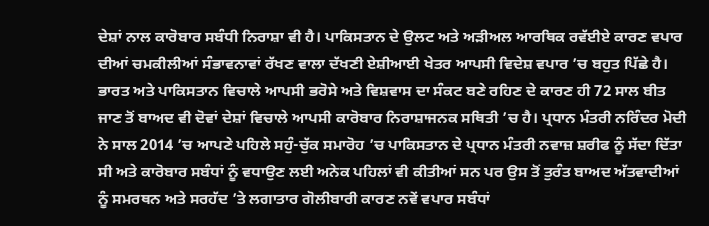ਦੇਸ਼ਾਂ ਨਾਲ ਕਾਰੋਬਾਰ ਸਬੰਧੀ ਨਿਰਾਸ਼ਾ ਵੀ ਹੈ। ਪਾਕਿਸਤਾਨ ਦੇ ਉਲਟ ਅਤੇ ਅੜੀਅਲ ਆਰਥਿਕ ਰਵੱਈਏ ਕਾਰਣ ਵਪਾਰ ਦੀਆਂ ਚਮਕੀਲੀਆਂ ਸੰਭਾਵਨਾਵਾਂ ਰੱਖਣ ਵਾਲਾ ਦੱਖਣੀ ਏਸ਼ੀਆਈ ਖੇਤਰ ਆਪਸੀ ਵਿਦੇਸ਼ ਵਪਾਰ ’ਚ ਬਹੁਤ ਪਿੱਛੇ ਹੈ। ਭਾਰਤ ਅਤੇ ਪਾਕਿਸਤਾਨ ਵਿਚਾਲੇ ਆਪਸੀ ਭਰੋਸੇ ਅਤੇ ਵਿਸ਼ਵਾਸ ਦਾ ਸੰਕਟ ਬਣੇ ਰਹਿਣ ਦੇ ਕਾਰਣ ਹੀ 72 ਸਾਲ ਬੀਤ ਜਾਣ ਤੋਂ ਬਾਅਦ ਵੀ ਦੋਵਾਂ ਦੇਸ਼ਾਂ ਵਿਚਾਲੇ ਆਪਸੀ ਕਾਰੋਬਾਰ ਨਿਰਾਸ਼ਾਜਨਕ ਸਥਿਤੀ ’ਚ ਹੈ। ਪ੍ਰਧਾਨ ਮੰਤਰੀ ਨਰਿੰਦਰ ਮੋਦੀ ਨੇ ਸਾਲ 2014 ’ਚ ਆਪਣੇ ਪਹਿਲੇ ਸਹੁੰ-ਚੁੱਕ ਸਮਾਰੋਹ ’ਚ ਪਾਕਿਸਤਾਨ ਦੇ ਪ੍ਰਧਾਨ ਮੰਤਰੀ ਨਵਾਜ਼ ਸ਼ਰੀਫ ਨੂੰ ਸੱਦਾ ਦਿੱਤਾ ਸੀ ਅਤੇ ਕਾਰੋਬਾਰ ਸਬੰਧਾਂ ਨੂੰ ਵਧਾਉਣ ਲਈ ਅਨੇਕ ਪਹਿਲਾਂ ਵੀ ਕੀਤੀਆਂ ਸਨ ਪਰ ਉਸ ਤੋਂ ਤੁਰੰਤ ਬਾਅਦ ਅੱਤਵਾਦੀਆਂ ਨੂੰ ਸਮਰਥਨ ਅਤੇ ਸਰਹੱਦ ’ਤੇ ਲਗਾਤਾਰ ਗੋਲੀਬਾਰੀ ਕਾਰਣ ਨਵੇਂ ਵਪਾਰ ਸਬੰਧਾਂ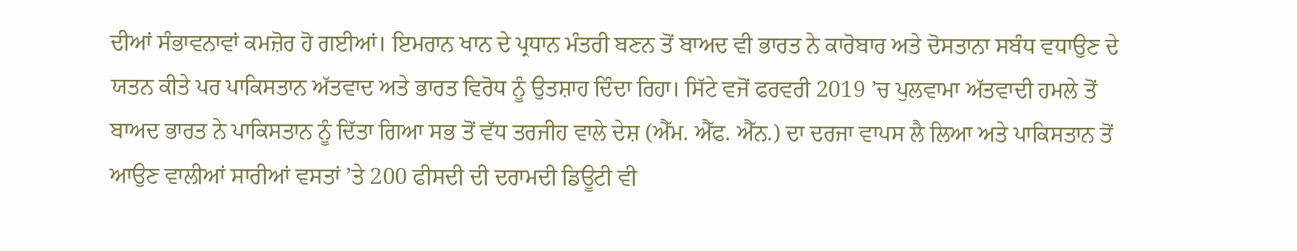ਦੀਆਂ ਸੰਭਾਵਨਾਵਾਂ ਕਮਜ਼ੋਰ ਹੋ ਗਈਆਂ। ਇਮਰਾਨ ਖਾਨ ਦੇ ਪ੍ਰਧਾਨ ਮੰਤਰੀ ਬਣਨ ਤੋਂ ਬਾਅਦ ਵੀ ਭਾਰਤ ਨੇ ਕਾਰੋਬਾਰ ਅਤੇ ਦੋਸਤਾਨਾ ਸਬੰਧ ਵਧਾਉਣ ਦੇ ਯਤਨ ਕੀਤੇ ਪਰ ਪਾਕਿਸਤਾਨ ਅੱਤਵਾਦ ਅਤੇ ਭਾਰਤ ਵਿਰੋਧ ਨੂੰ ਉਤਸ਼ਾਹ ਦਿੰਦਾ ਰਿਹਾ। ਸਿੱਟੇ ਵਜੋਂ ਫਰਵਰੀ 2019 ’ਚ ਪੁਲਵਾਮਾ ਅੱਤਵਾਦੀ ਹਮਲੇ ਤੋਂ ਬਾਅਦ ਭਾਰਤ ਨੇ ਪਾਕਿਸਤਾਨ ਨੂੰ ਦਿੱਤਾ ਗਿਆ ਸਭ ਤੋਂ ਵੱਧ ਤਰਜੀਹ ਵਾਲੇ ਦੇਸ਼ (ਐੱਮ. ਐੱਫ. ਐੱਨ.) ਦਾ ਦਰਜਾ ਵਾਪਸ ਲੈ ਲਿਆ ਅਤੇ ਪਾਕਿਸਤਾਨ ਤੋਂ ਆਉਣ ਵਾਲੀਆਂ ਸਾਰੀਆਂ ਵਸਤਾਂ ’ਤੇ 200 ਫੀਸਦੀ ਦੀ ਦਰਾਮਦੀ ਡਿਊਟੀ ਵੀ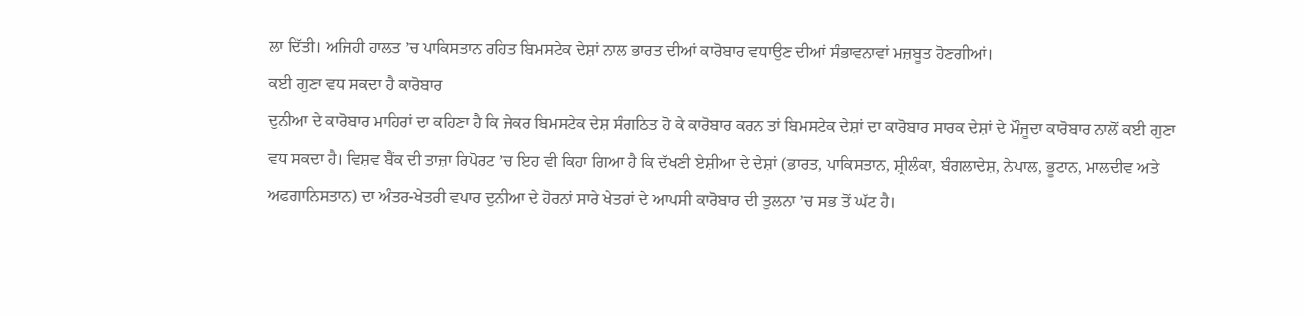ਲਾ ਦਿੱਤੀ। ਅਜਿਹੀ ਹਾਲਤ ’ਚ ਪਾਕਿਸਤਾਨ ਰਹਿਤ ਬਿਮਸਟੇਕ ਦੇਸ਼ਾਂ ਨਾਲ ਭਾਰਤ ਦੀਆਂ ਕਾਰੋਬਾਰ ਵਧਾਉਣ ਦੀਆਂ ਸੰਭਾਵਨਾਵਾਂ ਮਜ਼ਬੂਤ ਹੋਣਗੀਆਂ।
ਕਈ ਗੁਣਾ ਵਧ ਸਕਦਾ ਹੈ ਕਾਰੋਬਾਰ
ਦੁਨੀਆ ਦੇ ਕਾਰੋਬਾਰ ਮਾਹਿਰਾਂ ਦਾ ਕਹਿਣਾ ਹੈ ਕਿ ਜੇਕਰ ਬਿਮਸਟੇਕ ਦੇਸ਼ ਸੰਗਠਿਤ ਹੋ ਕੇ ਕਾਰੋਬਾਰ ਕਰਨ ਤਾਂ ਬਿਮਸਟੇਕ ਦੇਸ਼ਾਂ ਦਾ ਕਾਰੋਬਾਰ ਸਾਰਕ ਦੇਸ਼ਾਂ ਦੇ ਮੌਜੂਦਾ ਕਾਰੋਬਾਰ ਨਾਲੋਂ ਕਈ ਗੁਣਾ ਵਧ ਸਕਦਾ ਹੈ। ਵਿਸ਼ਵ ਬੈਂਕ ਦੀ ਤਾਜ਼ਾ ਰਿਪੋਰਟ ’ਚ ਇਹ ਵੀ ਕਿਹਾ ਗਿਆ ਹੈ ਕਿ ਦੱਖਣੀ ਏਸ਼ੀਆ ਦੇ ਦੇਸ਼ਾਂ (ਭਾਰਤ, ਪਾਕਿਸਤਾਨ, ਸ਼੍ਰੀਲੰਕਾ, ਬੰਗਲਾਦੇਸ਼, ਨੇਪਾਲ, ਭੂਟਾਨ, ਮਾਲਦੀਵ ਅਤੇ ਅਫਗਾਨਿਸਤਾਨ) ਦਾ ਅੰਤਰ-ਖੇਤਰੀ ਵਪਾਰ ਦੁਨੀਆ ਦੇ ਹੋਰਨਾਂ ਸਾਰੇ ਖੇਤਰਾਂ ਦੇ ਆਪਸੀ ਕਾਰੋਬਾਰ ਦੀ ਤੁਲਨਾ ’ਚ ਸਭ ਤੋਂ ਘੱਟ ਹੈ।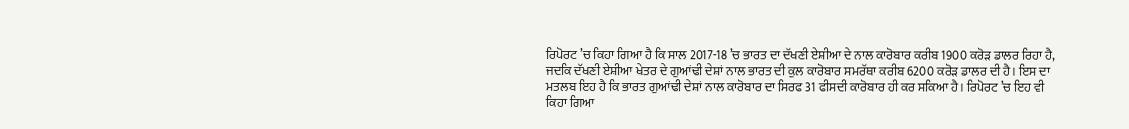ਰਿਪੋਰਟ ’ਚ ਕਿਹਾ ਗਿਆ ਹੈ ਕਿ ਸਾਲ 2017-18 ’ਚ ਭਾਰਤ ਦਾ ਦੱਖਣੀ ਏਸ਼ੀਆ ਦੇ ਨਾਲ ਕਾਰੋਬਾਰ ਕਰੀਬ 1900 ਕਰੋੜ ਡਾਲਰ ਰਿਹਾ ਹੈ, ਜਦਕਿ ਦੱਖਣੀ ਏਸ਼ੀਆ ਖੇਤਰ ਦੇ ਗੁਆਂਢੀ ਦੇਸ਼ਾਂ ਨਾਲ ਭਾਰਤ ਦੀ ਕੁਲ ਕਾਰੋਬਾਰ ਸਮਰੱਥਾ ਕਰੀਬ 6200 ਕਰੋੜ ਡਾਲਰ ਦੀ ਹੈ। ਇਸ ਦਾ ਮਤਲਬ ਇਹ ਹੈ ਕਿ ਭਾਰਤ ਗੁਆਂਢੀ ਦੇਸ਼ਾਂ ਨਾਲ ਕਾਰੋਬਾਰ ਦਾ ਸਿਰਫ 31 ਫੀਸਦੀ ਕਾਰੋਬਾਰ ਹੀ ਕਰ ਸਕਿਆ ਹੈ। ਰਿਪੋਰਟ ’ਚ ਇਹ ਵੀ ਕਿਹਾ ਗਿਆ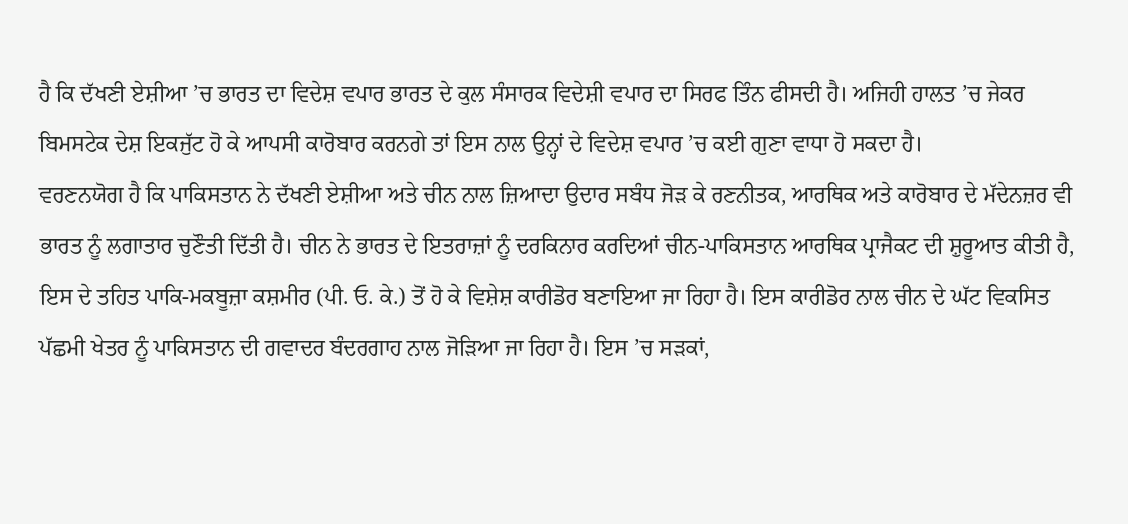ਹੈ ਕਿ ਦੱਖਣੀ ਏਸ਼ੀਆ ’ਚ ਭਾਰਤ ਦਾ ਵਿਦੇਸ਼ ਵਪਾਰ ਭਾਰਤ ਦੇ ਕੁਲ ਸੰਸਾਰਕ ਵਿਦੇਸ਼ੀ ਵਪਾਰ ਦਾ ਸਿਰਫ ਤਿੰਨ ਫੀਸਦੀ ਹੈ। ਅਜਿਹੀ ਹਾਲਤ ’ਚ ਜੇਕਰ ਬਿਮਸਟੇਕ ਦੇਸ਼ ਇਕਜੁੱਟ ਹੋ ਕੇ ਆਪਸੀ ਕਾਰੋਬਾਰ ਕਰਨਗੇ ਤਾਂ ਇਸ ਨਾਲ ਉਨ੍ਹਾਂ ਦੇ ਵਿਦੇਸ਼ ਵਪਾਰ ’ਚ ਕਈ ਗੁਣਾ ਵਾਧਾ ਹੋ ਸਕਦਾ ਹੈ।
ਵਰਣਨਯੋਗ ਹੈ ਕਿ ਪਾਕਿਸਤਾਨ ਨੇ ਦੱਖਣੀ ਏਸ਼ੀਆ ਅਤੇ ਚੀਨ ਨਾਲ ਜ਼ਿਆਦਾ ਉਦਾਰ ਸਬੰਧ ਜੋੜ ਕੇ ਰਣਨੀਤਕ, ਆਰਥਿਕ ਅਤੇ ਕਾਰੋਬਾਰ ਦੇ ਮੱਦੇਨਜ਼ਰ ਵੀ ਭਾਰਤ ਨੂੰ ਲਗਾਤਾਰ ਚੁਣੌਤੀ ਦਿੱਤੀ ਹੈ। ਚੀਨ ਨੇ ਭਾਰਤ ਦੇ ਇਤਰਾਜ਼ਾਂ ਨੂੰ ਦਰਕਿਨਾਰ ਕਰਦਿਆਂ ਚੀਨ-ਪਾਕਿਸਤਾਨ ਆਰਥਿਕ ਪ੍ਰਾਜੈਕਟ ਦੀ ਸ਼ੁਰੂਆਤ ਕੀਤੀ ਹੈ, ਇਸ ਦੇ ਤਹਿਤ ਪਾਕਿ-ਮਕਬੂਜ਼ਾ ਕਸ਼ਮੀਰ (ਪੀ. ਓ. ਕੇ.) ਤੋਂ ਹੋ ਕੇ ਵਿਸ਼ੇਸ਼ ਕਾਰੀਡੋਰ ਬਣਾਇਆ ਜਾ ਰਿਹਾ ਹੈ। ਇਸ ਕਾਰੀਡੋਰ ਨਾਲ ਚੀਨ ਦੇ ਘੱਟ ਵਿਕਸਿਤ ਪੱਛਮੀ ਖੇਤਰ ਨੂੰ ਪਾਕਿਸਤਾਨ ਦੀ ਗਵਾਦਰ ਬੰਦਰਗਾਹ ਨਾਲ ਜੋੜਿਆ ਜਾ ਰਿਹਾ ਹੈ। ਇਸ ’ਚ ਸੜਕਾਂ,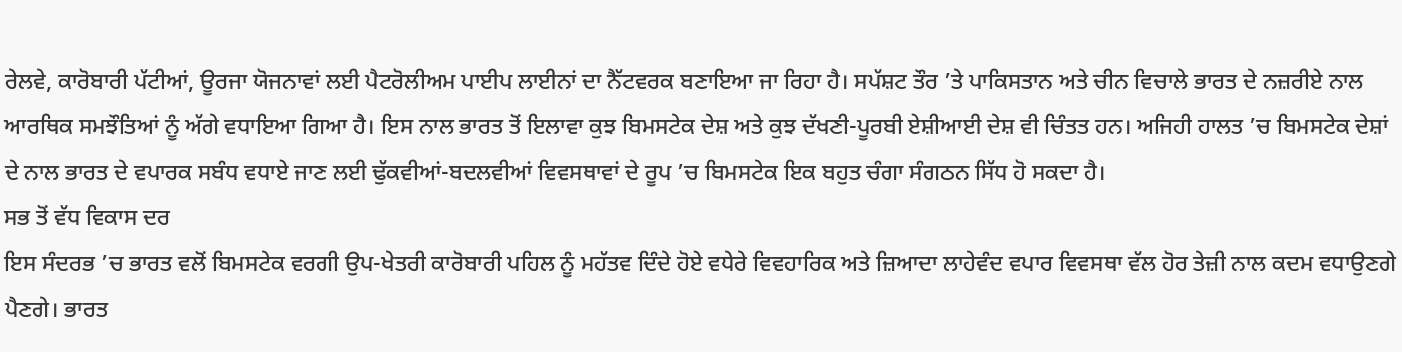ਰੇਲਵੇ, ਕਾਰੋਬਾਰੀ ਪੱਟੀਆਂ, ਊਰਜਾ ਯੋਜਨਾਵਾਂ ਲਈ ਪੈਟਰੋਲੀਅਮ ਪਾਈਪ ਲਾਈਨਾਂ ਦਾ ਨੈੱਟਵਰਕ ਬਣਾਇਆ ਜਾ ਰਿਹਾ ਹੈ। ਸਪੱਸ਼ਟ ਤੌਰ ’ਤੇ ਪਾਕਿਸਤਾਨ ਅਤੇ ਚੀਨ ਵਿਚਾਲੇ ਭਾਰਤ ਦੇ ਨਜ਼ਰੀਏ ਨਾਲ ਆਰਥਿਕ ਸਮਝੌਤਿਆਂ ਨੂੰ ਅੱਗੇ ਵਧਾਇਆ ਗਿਆ ਹੈ। ਇਸ ਨਾਲ ਭਾਰਤ ਤੋਂ ਇਲਾਵਾ ਕੁਝ ਬਿਮਸਟੇਕ ਦੇਸ਼ ਅਤੇ ਕੁਝ ਦੱਖਣੀ-ਪੂਰਬੀ ਏਸ਼ੀਆਈ ਦੇਸ਼ ਵੀ ਚਿੰਤਤ ਹਨ। ਅਜਿਹੀ ਹਾਲਤ ’ਚ ਬਿਮਸਟੇਕ ਦੇਸ਼ਾਂ ਦੇ ਨਾਲ ਭਾਰਤ ਦੇ ਵਪਾਰਕ ਸਬੰਧ ਵਧਾਏ ਜਾਣ ਲਈ ਢੁੱਕਵੀਆਂ-ਬਦਲਵੀਆਂ ਵਿਵਸਥਾਵਾਂ ਦੇ ਰੂਪ ’ਚ ਬਿਮਸਟੇਕ ਇਕ ਬਹੁਤ ਚੰਗਾ ਸੰਗਠਨ ਸਿੱਧ ਹੋ ਸਕਦਾ ਹੈ।
ਸਭ ਤੋਂ ਵੱਧ ਵਿਕਾਸ ਦਰ
ਇਸ ਸੰਦਰਭ ’ਚ ਭਾਰਤ ਵਲੋਂ ਬਿਮਸਟੇਕ ਵਰਗੀ ਉਪ-ਖੇਤਰੀ ਕਾਰੋਬਾਰੀ ਪਹਿਲ ਨੂੰ ਮਹੱਤਵ ਦਿੰਦੇ ਹੋਏ ਵਧੇਰੇ ਵਿਵਹਾਰਿਕ ਅਤੇ ਜ਼ਿਆਦਾ ਲਾਹੇਵੰਦ ਵਪਾਰ ਵਿਵਸਥਾ ਵੱਲ ਹੋਰ ਤੇਜ਼ੀ ਨਾਲ ਕਦਮ ਵਧਾਉਣਗੇ ਪੈਣਗੇ। ਭਾਰਤ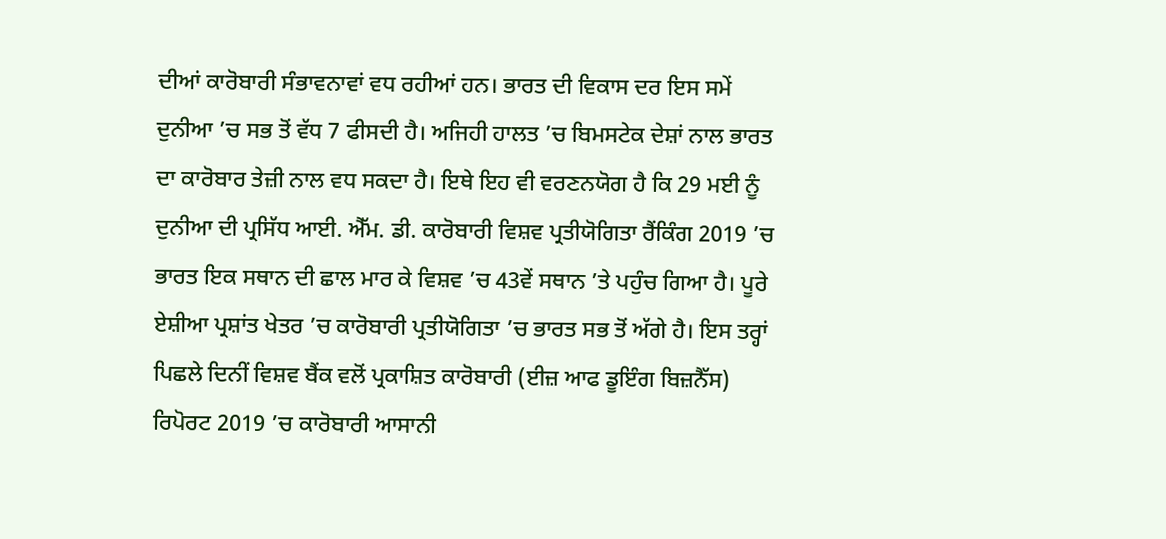ਦੀਆਂ ਕਾਰੋਬਾਰੀ ਸੰਭਾਵਨਾਵਾਂ ਵਧ ਰਹੀਆਂ ਹਨ। ਭਾਰਤ ਦੀ ਵਿਕਾਸ ਦਰ ਇਸ ਸਮੇਂ ਦੁਨੀਆ ’ਚ ਸਭ ਤੋਂ ਵੱਧ 7 ਫੀਸਦੀ ਹੈ। ਅਜਿਹੀ ਹਾਲਤ ’ਚ ਬਿਮਸਟੇਕ ਦੇਸ਼ਾਂ ਨਾਲ ਭਾਰਤ ਦਾ ਕਾਰੋਬਾਰ ਤੇਜ਼ੀ ਨਾਲ ਵਧ ਸਕਦਾ ਹੈ। ਇਥੇ ਇਹ ਵੀ ਵਰਣਨਯੋਗ ਹੈ ਕਿ 29 ਮਈ ਨੂੰ ਦੁਨੀਆ ਦੀ ਪ੍ਰਸਿੱਧ ਆਈ. ਐੱਮ. ਡੀ. ਕਾਰੋਬਾਰੀ ਵਿਸ਼ਵ ਪ੍ਰਤੀਯੋਗਿਤਾ ਰੈਂਕਿੰਗ 2019 ’ਚ ਭਾਰਤ ਇਕ ਸਥਾਨ ਦੀ ਛਾਲ ਮਾਰ ਕੇ ਵਿਸ਼ਵ ’ਚ 43ਵੇਂ ਸਥਾਨ ’ਤੇ ਪਹੁੰਚ ਗਿਆ ਹੈ। ਪੂਰੇ ਏਸ਼ੀਆ ਪ੍ਰਸ਼ਾਂਤ ਖੇਤਰ ’ਚ ਕਾਰੋਬਾਰੀ ਪ੍ਰਤੀਯੋਗਿਤਾ ’ਚ ਭਾਰਤ ਸਭ ਤੋਂ ਅੱਗੇ ਹੈ। ਇਸ ਤਰ੍ਹਾਂ ਪਿਛਲੇ ਦਿਨੀਂ ਵਿਸ਼ਵ ਬੈਂਕ ਵਲੋਂ ਪ੍ਰਕਾਸ਼ਿਤ ਕਾਰੋਬਾਰੀ (ਈਜ਼ ਆਫ ਡੂਇੰਗ ਬਿਜ਼ਨੈੱਸ) ਰਿਪੋਰਟ 2019 ’ਚ ਕਾਰੋਬਾਰੀ ਆਸਾਨੀ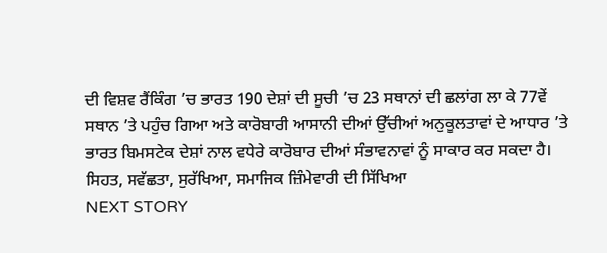ਦੀ ਵਿਸ਼ਵ ਰੈਂਕਿੰਗ ’ਚ ਭਾਰਤ 190 ਦੇਸ਼ਾਂ ਦੀ ਸੂਚੀ ’ਚ 23 ਸਥਾਨਾਂ ਦੀ ਛਲਾਂਗ ਲਾ ਕੇ 77ਵੇਂ ਸਥਾਨ ’ਤੇ ਪਹੁੰਚ ਗਿਆ ਅਤੇ ਕਾਰੋਬਾਰੀ ਆਸਾਨੀ ਦੀਆਂ ਉੱਚੀਆਂ ਅਨੁਕੂਲਤਾਵਾਂ ਦੇ ਆਧਾਰ ’ਤੇ ਭਾਰਤ ਬਿਮਸਟੇਕ ਦੇਸ਼ਾਂ ਨਾਲ ਵਧੇਰੇ ਕਾਰੋਬਾਰ ਦੀਆਂ ਸੰਭਾਵਨਾਵਾਂ ਨੂੰ ਸਾਕਾਰ ਕਰ ਸਕਦਾ ਹੈ।
ਸਿਹਤ, ਸਵੱਛਤਾ, ਸੁਰੱਖਿਆ, ਸਮਾਜਿਕ ਜ਼ਿੰਮੇਵਾਰੀ ਦੀ ਸਿੱਖਿਆ
NEXT STORY